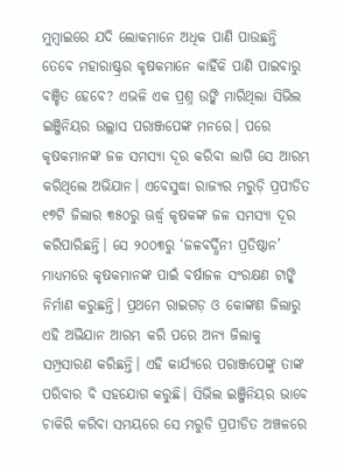ମୁମ୍ବାଇରେ ଯଦି ଲୋକମାନେ ଅଧିକ ପାଣି ପାଉଛନ୍ତି ତେବେ ମହାରାଷ୍ଟ୍ରର କୃଷକମାନେ କାହିଁକି ପାଣି ପାଇବାରୁ ବଞ୍ଚିତ ହେବେ? ଏଭଳି ଏକ ପ୍ରଶ୍ନ ଉଙ୍କି ମାରିଥିଲା ସିଭିଲ ଇଞ୍ଜିନିୟର ଉଲ୍ଲାସ ପରାଞ୍ଜପେଙ୍କ ମନରେ। ପରେ କୃଷକମାନଙ୍କ ଜଳ ସମସ୍ୟା ଦୂର କରିବା ଲାଗି ସେ ଆରମ୍ଭ କରିଥିଲେ ଅଭିଯାନ। ଏବେସୁଦ୍ଧା ରାଜ୍ୟର ମରୁଡ଼ି ପ୍ରପୀଡିତ ୧୭ଟି ଜିଲାର ୩୫୦ରୁ ଊର୍ଦ୍ଧ୍ୱ କୃଷକଙ୍କ ଜଳ ସମସ୍ୟା ଦୂର କରିପାରିଛନ୍ତି। ସେ ୨୦୦୩ରୁ ‘ଜଳବର୍ଦ୍ଧିନୀ ପ୍ରତିଷ୍ଠାନ’ ମାଧ୍ୟମରେ କୃଷକମାନଙ୍କ ପାଇଁ ବର୍ଷାଜଳ ସଂରକ୍ଷଣ ଟାଙ୍କି ନିର୍ମାଣ କରୁଛନ୍ତି। ପ୍ରଥମେ ରାଇଗଡ଼ ଓ କୋଙ୍କଣ ଜିଲାରୁ ଏହି ଅଭିଯାନ ଆରମ୍ଭ କରି ପରେ ଅନ୍ୟ ଜିଲାକୁ ସମ୍ପ୍ରସାରଣ କରିଛନ୍ତି। ଏହି କାର୍ଯ୍ୟରେ ପରାଞ୍ଜପେଙ୍କୁ ତାଙ୍କ ପରିବାର ବି ସହଯୋଗ କରୁଛି। ସିଭିଲ ଇଞ୍ଜିନିୟର ଭାବେ ଚାକିରି କରିବା ସମୟରେ ସେ ମରୁଡି ପ୍ରପୀଡିତ ଅଞ୍ଚଳରେ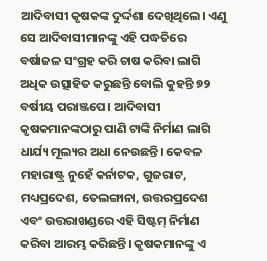ଆଦିବାସୀ କୃଷକଙ୍କ ଦୁର୍ଦ୍ଦଶା ଦେଖିଥିଲେ। ଏଣୁ ସେ ଆଦିବାସୀମାନଙ୍କୁ ଏହି ପଦ୍ଧତିରେ ବର୍ଷାଜଳ ସଂଗ୍ରହ କରି ଚାଷ କରିବା ଲାଗି ଅଧିକ ଉତ୍ସାହିତ କରୁଛନ୍ତି ବୋଲି କୁହନ୍ତି ୭୨ ବର୍ଷୀୟ ପରାଞ୍ଜପେ। ଆଦିବାସୀ କୃଷକମାନଙ୍କଠାରୁ ପାଣି ଟାଙ୍କି ନିର୍ମାଣ ଲାଗି ଧାର୍ଯ୍ୟ ମୂଲ୍ୟର ଅଧା ନେଉଛନ୍ତି। କେବଳ ମହାରାଷ୍ଟ୍ର ନୁହେଁ କର୍ନାଟକ, ଗୁଜରାଟ, ମଧ୍ୟପ୍ରଦେଶ, ତେଲଙ୍ଗାନା, ଉତ୍ତରପ୍ରଦେଶ ଏବଂ ଉତ୍ତରାଖଣ୍ଡରେ ଏହି ସିଷ୍ଟମ୍ ନିର୍ମାଣ କରିବା ଆରମ୍ଭ କରିଛନ୍ତି। କୃଷକମାନଙ୍କୁ ଏ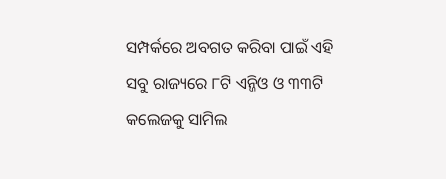ସମ୍ପର୍କରେ ଅବଗତ କରିବା ପାଇଁ ଏହି ସବୁ ରାଜ୍ୟରେ ୮ଟି ଏନ୍ଜିଓ ଓ ୩୩ଟି କଲେଜକୁ ସାମିଲ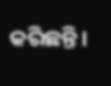କରିଛନ୍ତି।